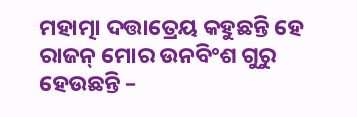ମହାତ୍ମା ଦତ୍ତାତ୍ରେୟ କହୁଛନ୍ତି ହେ ରାଜନ୍ ମୋର ଉନବିଂଶ ଗୁରୁ ହେଉଛନ୍ତି –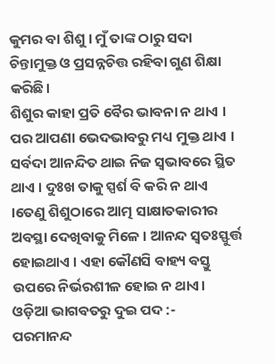କୁମର ବା ଶିଶୁ । ମୁଁ ତାଙ୍କ ଠାରୁ ସଦା ଚିନ୍ତାମୁକ୍ତ ଓ ପ୍ରସନ୍ନଚିତ୍ତ ରହିବା ଗୁଣ ଶିକ୍ଷା କରିଛି।
ଶିଶୁର କାହା ପ୍ରତି ବୈର ଭାବନା ନ ଥାଏ । ପର ଆପଣା ଭେଦଭାବରୁ ମଧ୍ୟ ମୁକ୍ତ ଥାଏ । ସର୍ବଦା ଆନନ୍ଦିତ ଥାଇ ନିଜ ସ୍ୱଭାବରେ ସ୍ଥିତ ଥାଏ । ଦୁଃଖ ତାକୁ ସ୍ପର୍ଶ ବି କରି ନ ଥାଏ ।ତେଣୁ ଶିଶୁଠାରେ ଆତ୍ମ ସାକ୍ଷାତକାରୀର ଅବସ୍ଥା ଦେଖିବାକୁ ମିଳେ । ଆନନ୍ଦ ସ୍ୱତଃସ୍ଫୁର୍ତ୍ତ ହୋଇଥାଏ । ଏହା କୌଣସି ବାହ୍ୟ ବସ୍ତୁ ଉପରେ ନିର୍ଭରଶୀଳ ହୋଇ ନ ଥାଏ।
ଓଡ଼ିଆ ଭାଗବତରୁ ଦୁଇ ପଦ :-
ପରମାନନ୍ଦ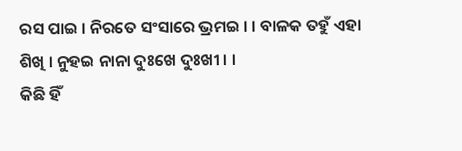ରସ ପାଇ । ନିରତେ ସଂସାରେ ଭ୍ରମଇ । । ବାଳକ ତହୁଁ ଏହା ଶିଖି । ନୁହଇ ନାନା ଦୁଃଖେ ଦୁଃଖୀ । ।
କିଛି ହିଁ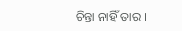ଚିନ୍ତା ନାହିଁ ତାର ।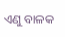ଏଣୁ ବାଳକ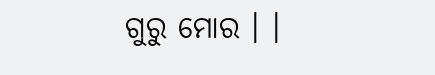ଗୁରୁ ମୋର । ।